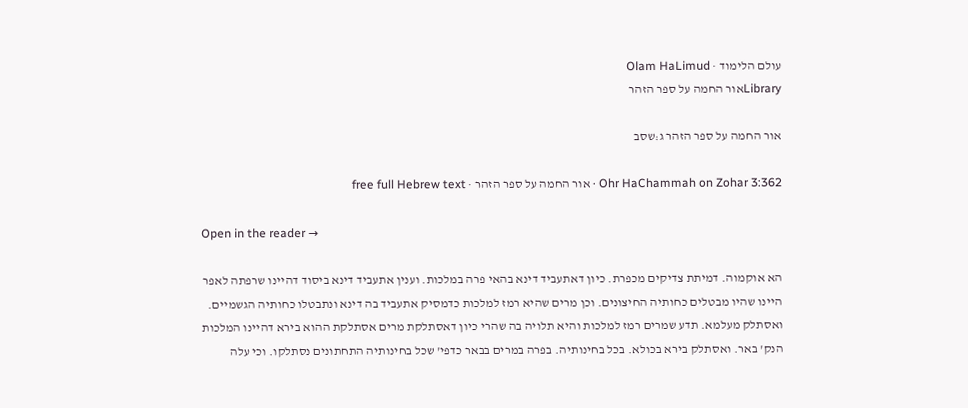עולם הלימוד · Olam HaLimud
Libraryאור החמה על ספר הזהר

אור החמה על ספר הזהר ג:שסב

Ohr HaChammah on Zohar 3:362 · אור החמה על ספר הזהר · free full Hebrew text

Open in the reader →

הא אוקמוה. דמיתת צדיקים מכפרת. כיון דאתעביד דינא בהאי פרה במלכות. וענין אתעביד דינא ביסוד דהיינו שרפתה לאפר היינו שהיו מבטלים כחותיה החיצונים. וכן מרים שהיא רמז למלכות כדמסיק אתעביד בה דינא ונתבטלו כחותיה הגשמיים. ואסתלק מעלמא. תדע שמרים רמז למלכות והיא תלויה בה שהרי כיון דאסתלקת מרים אסתלקת ההוא בירא דהיינו המלכות הנק' באר. ואסתלק בירא בכולא. בכל בחינותיה. בפרה במרים בבאר כדפי' שכל בחינותיה התחתונים נסתלקו. וכי עלה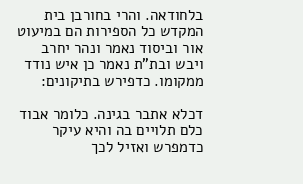בלחודאה. והרי בחורבן בית המקדש כל הספירות הם במיעוט אור וביסוד נאמר ונהר יחרב ויבש ובת"ת נאמר כן איש נודד ממקומו. כדפירש בתיקונים:

דכלא אתבר בגינה. כלומר אבוד כלם תלויים בה והיא עיקר כדמפרש ואזיל לכך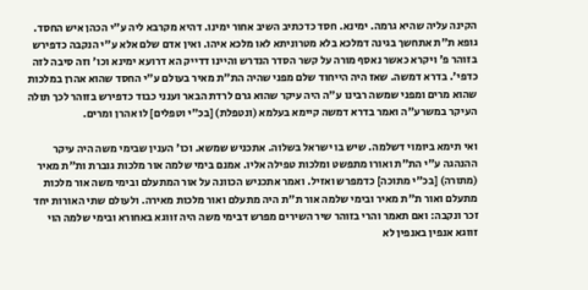הקינה עליה שהיא גרמה. ימינא. חסד כדכתיב השיב אחור ימינו. דהיא מקרבא ליה ע"י הכהן איש החסד. גופא ת"ת אתחשך בגינה דמלכא בלא מטרוניתא לאו מלכא איהו. ואין אדם שלם אלא ע"י הנקבה כדפירש בזוהר פ' ויקרא כאשר נאסף מורה על קשר הסדר הנדרש והיינו דדייק הא דרועא ימינא וכו' וזה סיבה לזה כדפי'. בדרא דמשה. שאז היה הייחוד שלם מפני שהיה הת"ת מאיר בעולם ע"י החסד שהוא אהרן במלכות שהוא מרים ומפני שמשה רבינו ע"ה היה עיקר שהוא גרם לרדת הבאר וענני כבוד כדפירש בזוהר לכך תולה העיקר במשרע"ה ואמר בדרא דמשה קיימא בעלמא (ונטפלת) [בכ"י וטפלים] לו אהרן ומרים.

ואי תימא ביומוי דשלמה. שיש בו ישראל בשלוה. אתכניש שמשא. וכו' הענין שבימי משה היה עיקר ההנהגה ע"י הת"ת ואורו מתפשט ומלכות טפילה אליו. אמנם בימי שלמה אור מלכות גוברת ות"ת מאיר (מתורה) [בכ"י מתוכה] כדמפרש ואזיל. ואמר אתכניש הכוונה על אור המתעלם ובימי משה אור מלכות מתעלם ואור ת"ת מאיר ובימי שלמה אור ת"ת היה מתעלם ואור מלכות מאירה. ולעולם שתי האורות יחד זכר ונקבה: ואם תאמר והרי בזוהר שיר השירים מפרש דבימי משה היה זווגא באחורא ובימי שלמה הוי זווגא אנפין באנפין לא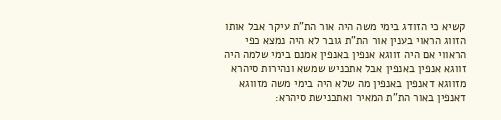קשיא כי הזודג בימי משה היה אור הת"ת עיקר אבל אותו הזווג הראוי בענין אור הת"ת גובר לא היה נמצא כפי הראווי אם היה זווגא אנפין באנפין אמנם בימי שלמה היה זווגא אנפין באנפין אבל אתכניש שמשא ונהירות סיהרא מזווגא דאנפין באנפין מה שלא היה בימי משה מזווגא דאנפין באור הת"ת המאיר ואתכנישת סיהרא: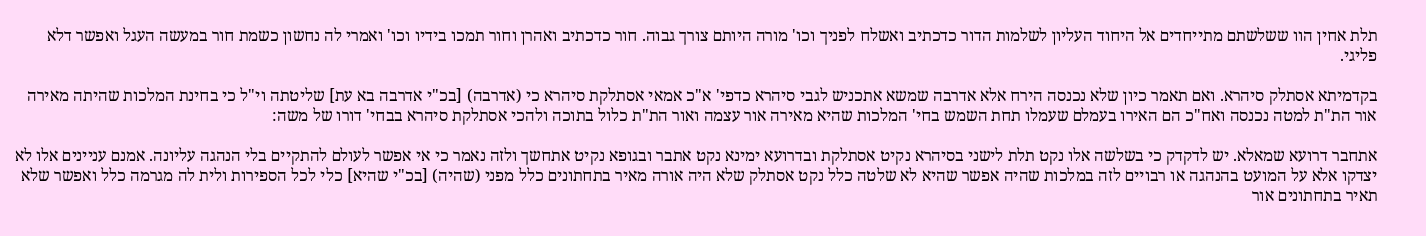תלת אחין הוו ששלשתם מתייחדים אל היחוד העליון לשלמות הדור כדכתיב ואשלח לפניך וכו' מורה היותם צורך גבוה. חור כדכתיב ואהרן וחור תמכו בידיו וכו' ואמרי לה נחשון כשמת חור במעשה העגל ואפשר דלא פליגי.

בקדמיתא אסתלק סיהרא. ואם תאמר כיון שלא נכנסה הירח אלא אדרבה שמשא אתכניש לגבי סיהרא כדפי' א"כ אמאי אסתלקת סיהרא כי (אדרבה) [בכ"י אדרבה בא עת] שליטתה וי"ל כי בחינת המלכות שהיתה מאירה אור הת"ת למטה נכנסה ואח"כ הם האירו בעמלם שעמלו תחת השמש בחי' המלכות שהיא מאירה אור עצמה ואור הת"ת כלול בתוכה ולהכי אסתלקת סיהרא בבחי' דורו של משה:

אתחבר דרועא שמאלא. יש לדקדק כי בשלשה אלו נקט תלת לישני בסיהרא נקיט אסתלקת ובדרועא ימינא נקט אתבר ובגופא נקיט אתחשך ולזה נאמר כי אי אפשר לעולם להתקיים בלי הנהגה עליונה. אמנם עניינים אלו לא יצדקו אלא על המועט בהנהגה או רבויים לזה במלכות שהיה אפשר שהיא לא שלטה כלל נקט אסתלק שלא היה אורה מאיר בתחתונים כלל מפני (שהיה) [בכ"י שהיא] כלי לכל הספירות ולית לה מגרמה כלל ואפשר שלא תאיר בתחתונים אור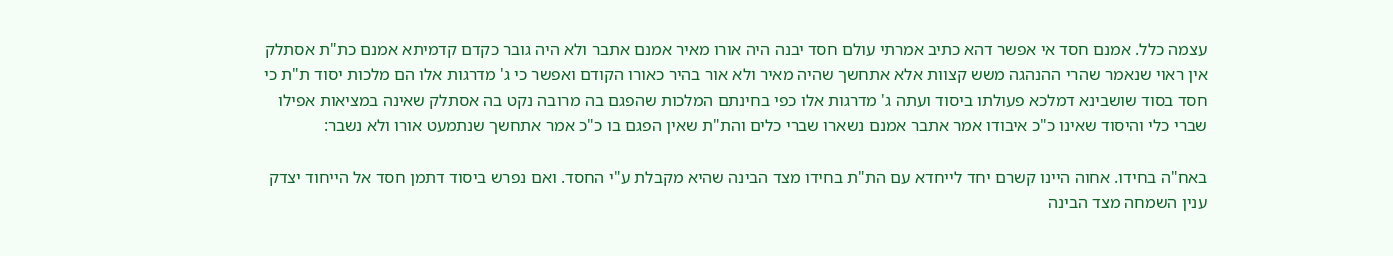עצמה כלל. אמנם חסד אי אפשר דהא כתיב אמרתי עולם חסד יבנה היה אורו מאיר אמנם אתבר ולא היה גובר כקדם קדמיתא אמנם כת"ת אסתלק אין ראוי שנאמר שהרי ההנהגה משש קצוות אלא אתחשך שהיה מאיר ולא אור בהיר כאורו הקודם ואפשר כי ג' מדרגות אלו הם מלכות יסוד ת"ת כי חסד בסוד שושבינא דמלכא פעולתו ביסוד ועתה ג' מדרגות אלו כפי בחינתם המלכות שהפגם בה מרובה נקט בה אסתלק שאינה במציאות אפילו שברי כלי והיסוד שאינו כ"כ איבודו אמר אתבר אמנם נשארו שברי כלים והת"ת שאין הפגם בו כ"כ אמר אתחשך שנתמעט אורו ולא נשבר:

באח"ה בחידו. אחוה היינו קשרם יחד לייחדא עם הת"ת בחידו מצד הבינה שהיא מקבלת ע"י החסד. ואם נפרש ביסוד דתמן חסד אל הייחוד יצדק ענין השמחה מצד הבינה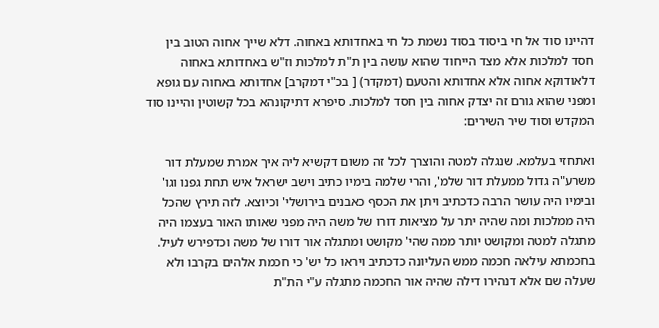דהיינו סוד אל חי ביסוד בסוד נשמת כל חי באחדותא באחוה. דלא שייך אחוה הטוב בין חסד למלכות אלא מצד הייחוד שהוא עושה בין ת"ת למלכות וז"ש באחדותא באחוה דלאודוקא אחוה אלא אחדותא והטעם (דמקדר) [ בכ"י דמקרב] אחדותא באחוה עם גופא ומפני שהוא גורם זה יצדק אחוה בין חסד למלכות. סיפרא דתיקונהא בכל קשוטין והיינו סוד המקדש וסוד שיר השירים:

ואתחזי בעלמא. שנגלה למטה והוצרך לכל זה משום דקשיא ליה איך אמרת שמעלת דור משרע"ה גדול ממעלת דור שלמ', והרי שלמה בימיו כתיב וישב ישראל איש תחת גפנו וגו' ובימיו היה עושר הרבה כדכתיב ויתן את הכסף כאבנים בירושלי' וכיוצא. לזה תירץ שהכל היה ממלכות ומה שהיה יתר על מציאות דורו של משה היה מפני שאותו האור בעצמו היה מתגלה למטה ומקושט יותר ממה שהי' מקושט ומתגלה אור דורו של משה וכדפירש לעיל. בחכמתא עילאה חכמה ממש העליונה כדכתיב ויראו כל יש' כי חכמת אלהים בקרבו ולא שעלה שם אלא דנהירו דילה שהיה אור החכמה מתגלה ע"י הת"ת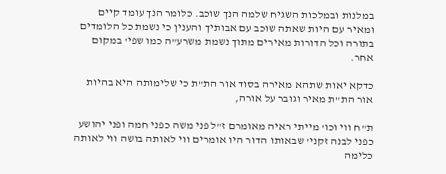במלנות ובמלכות השגיח שלמה הנך שוכב. כלומר הנך עומד קיים ומאיר עם היות שאתה שוכב עם אבותיך והענין כי נשמת כל הלומדים בתורה וכל הדורות מאירים מתוך נשמת משרע"ה כמו שפי' במקום אחר.

כדקא יאות שתהא מאירה בסוד אור הת"ת כי שלימותה היא בהיות אור הת"ת מאיר וגובר על אורה,

ת"ח ווי וכו' מייתי ראיה מאומרם ז"ל פני משה כפני חמה ופני יהושע כפני לבנה זקני' שבאותו הדור היו אומרים ווי לאותה בושה ווי לאותה כלימה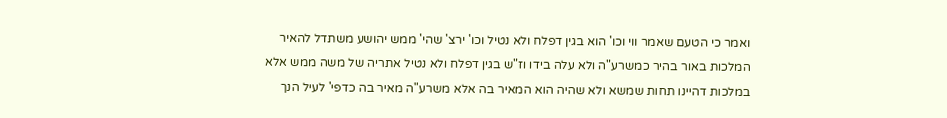ואמר כי הטעם שאמר ווי וכו' הוא בגין דפלח ולא נטיל וכו' ירצ' שהי' ממש יהושע משתדל להאיר המלכות באור בהיר כמשרע"ה ולא עלה בידו וז"ש בגין דפלח ולא נטיל אתריה של משה ממש אלא במלכות דהיינו תחות שמשא ולא שהיה הוא המאיר בה אלא משרע"ה מאיר בה כדפי' לעיל הנך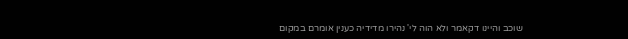שוכב והיינו דקאמר ולא הוה לי' נהירו מדידיה כענין אומרם במקום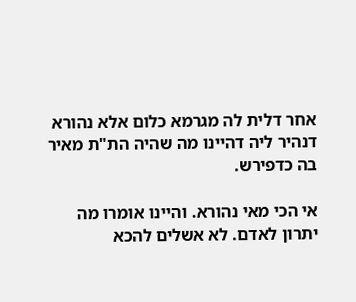אחר דלית לה מגרמא כלום אלא נהורא דנהיר ליה דהיינו מה שהיה הת"ת מאיר בה כדפירש.

אי הכי מאי נהורא. והיינו אומרו מה יתרון לאדם. לא אשלים להכא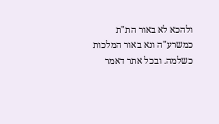ולהכא לא באור הת"ת כמשרע"ה ונא באור המלכות כשלמה. ובכל אתר דאמר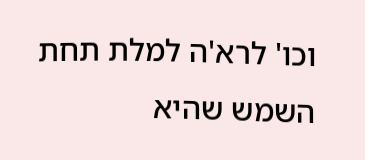וכו' לרא'ה למלת תחת השמש שהיא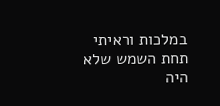במלכות וראיתי תחת השמש שלא היה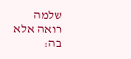שלמה רואה אלא בה: